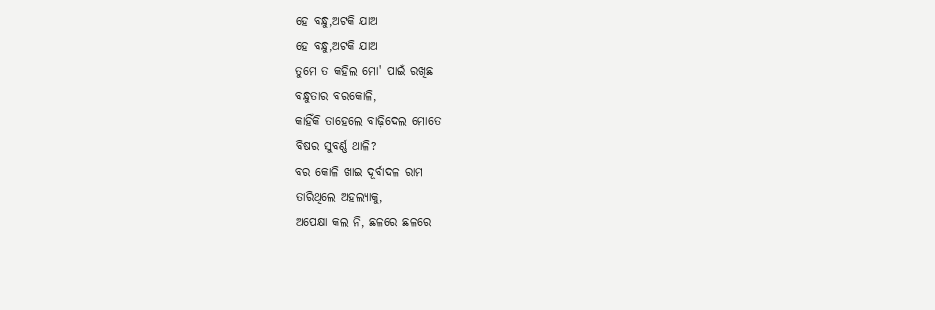ହେ ବନ୍ଧୁ,ଅଟକି ଯାଅ
ହେ ବନ୍ଧୁ,ଅଟକି ଯାଅ
ତୁମେ ତ କହିଲ ମୋ' ପାଇଁ ରଖିଛ
ବନ୍ଧୁତାର ବରକୋଳି,
କାହିଁକି ତାହେଲେ ବାଢ଼ିଦେଲ ମୋତେ
ବିଷର ସୁବର୍ଣ୍ଣ ଥାଳି?
ବର କୋଳି ଖାଇ ଦୂର୍ବାଦଳ ରାମ
ତାରିଥିଲେ ଅହଲ୍ୟାକୁ,
ଅପେକ୍ଷା କଲ ନି, ଛଳରେ ଛଳରେ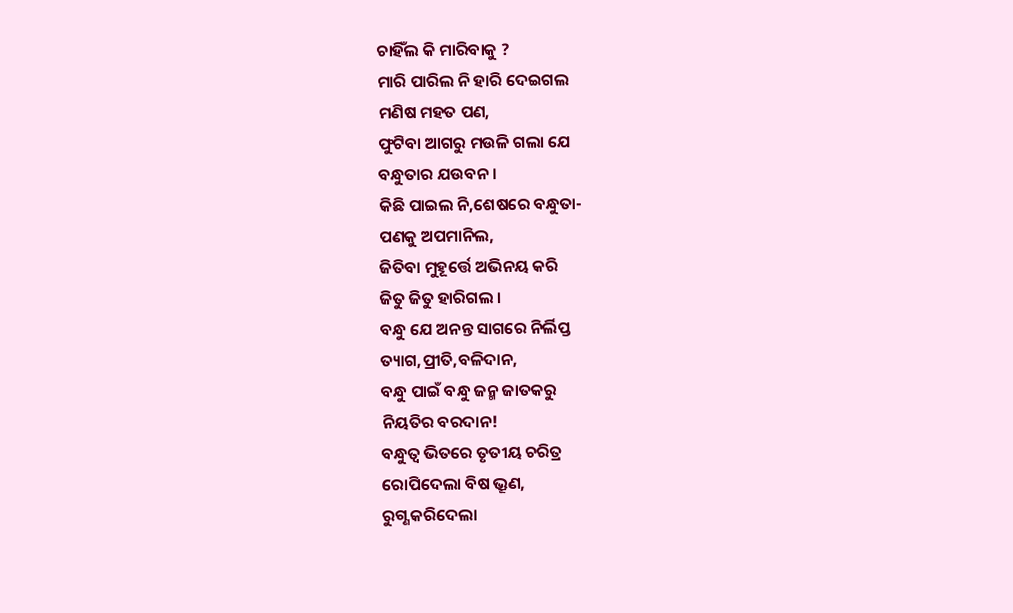ଚାହିଁଲ କି ମାରିବାକୁ ?
ମାରି ପାରିଲ ନି ହାରି ଦେଇଗଲ
ମଣିଷ ମହତ ପଣ,
ଫୁଟିବା ଆଗରୁ ମଉଳି ଗଲା ଯେ
ବନ୍ଧୁତାର ଯଉବନ ।
କିଛି ପାଇଲ ନି,ଶେଷରେ ବନ୍ଧୁତା-
ପଣକୁ ଅପମାନିଲ,
ଜିତିବା ମୁହୂର୍ତ୍ତେ ଅଭିନୟ କରି
ଜିତୁ ଜିତୁ ହାରିଗଲ ।
ବନ୍ଧୁ ଯେ ଅନନ୍ତ ସାଗରେ ନିର୍ଲିପ୍ତ
ତ୍ୟାଗ,ପ୍ରୀତି,ବଳିଦାନ,
ବନ୍ଧୁ ପାଇଁ ବନ୍ଧୁ ଜନ୍ମ ଜାତକରୁ
ନିୟତିର ବରଦାନ!
ବନ୍ଧୁତ୍ୱ ଭିତରେ ତୃତୀୟ ଚରିତ୍ର
ରୋପିଦେଲା ବିଷ ଭ୍ରୂଣ,
ରୁଗ୍ଣ କରିଦେଲା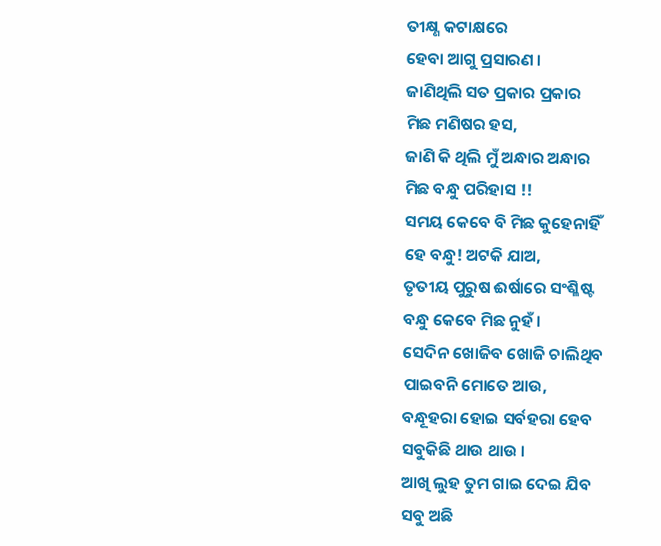ତୀକ୍ଷ୍ଣ କଟାକ୍ଷରେ
ହେବା ଆଗୁ ପ୍ରସାରଣ ।
ଜାଣିଥିଲି ସତ ପ୍ରକାର ପ୍ରକାର
ମିଛ ମଣିଷର ହସ,
ଜାଣି କି ଥିଲି ମୁଁ ଅନ୍ଧାର ଅନ୍ଧାର
ମିଛ ବନ୍ଧୁ ପରିହାସ !!
ସମୟ କେବେ ବି ମିଛ କୁହେନାହିଁ
ହେ ବନ୍ଧୁ! ଅଟକି ଯାଅ,
ତୃତୀୟ ପୁରୁଷ ଈର୍ଷାରେ ସଂଶ୍ଳିଷ୍ଟ
ବନ୍ଧୁ କେବେ ମିଛ ନୁହଁ ।
ସେଦିନ ଖୋଜିବ ଖୋଜି ଚାଲିଥିବ
ପାଇବନି ମୋତେ ଆଉ,
ବନ୍ଧୂହରା ହୋଇ ସର୍ବହରା ହେବ
ସବୁକିଛି ଥାଉ ଥାଉ ।
ଆଖି ଲୁହ ତୁମ ଗାଇ ଦେଇ ଯିବ
ସବୁ ଅଛି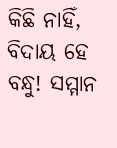କିଛି ନାହିଁ,
ବିଦାୟ ହେ ବନ୍ଧୁ! ସମ୍ମାନ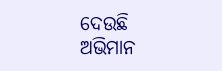ଦେଉଛି
ଅଭିମାନ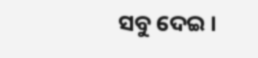ସବୁ ଦେଇ ।